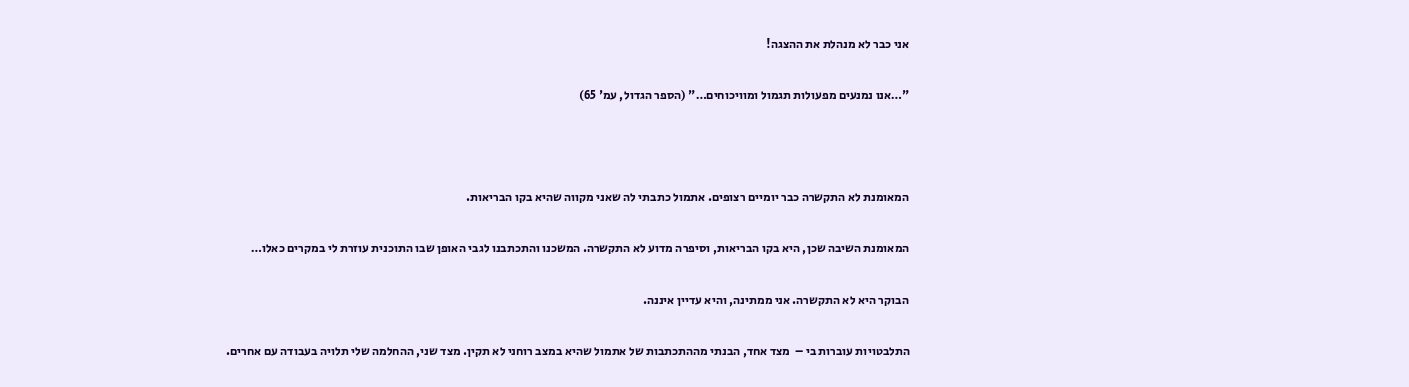אני כבר לא מנהלת את ההצגה!

"…אנו נמנעים מפעולות תגמול ומוויכוחים…" (הספר הגדול, עמ' 65)



המאומנת לא התקשרה כבר יומיים רצופים. אתמול כתבתי לה שאני מקווה שהיא בקו הבריאות.

המאומנת השיבה שכן, היא בקו הבריאות, וסיפרה מדוע לא התקשרה. המשכנו והתכתבנו לגבי האופן שבו התוכנית עוזרת לי במקרים כאלו…

הבוקר היא לא התקשרה. אני ממתינה, והיא עדיין איננה.

התלבטויות עוברות בי –  מצד אחד, הבנתי מההתכתבות של אתמול שהיא במצב רוחני לא תקין. מצד שני, ההחלמה שלי תלויה בעבודה עם אחרים.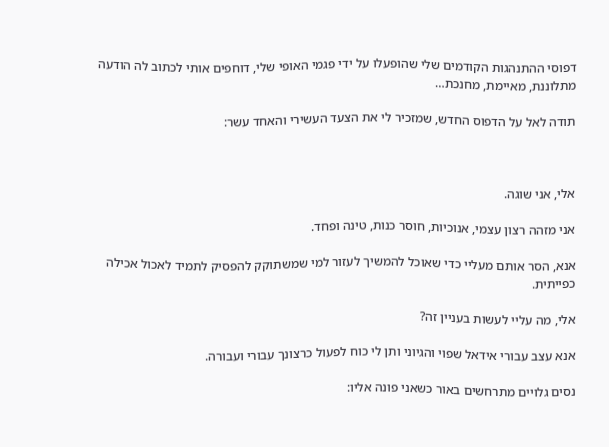דפוסי ההתנהגות הקודמים שלי שהופעלו על ידי פגמי האופי שלי, דוחפים אותי לכתוב לה הודעה מתלוננת, מאיימת, מחנכת…

תודה לאל על הדפוס החדש, שמזכיר לי את הצעד העשירי והאחד עשר:



אלי, אני שוגה.

אני מזהה רצון עצמי, אנוכיות, חוסר כנות, טינה ופחד.

אנא, הסר אותם מעליי כדי שאוכל להמשיך לעזור למי שמשתוקק להפסיק לתמיד לאכול אכילה כפייתית.

אלי, מה עליי לעשות בעניין זה?

אנא עצב עבורי אידאל שפוי והגיוני ותן לי כוח לפעול כרצונך עבורי ועבורה.

נסים גלויים מתרחשים באור כשאני פונה אליו: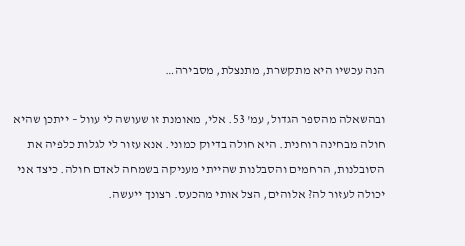הנה עכשיו היא מתקשרת, מתנצלת, מסבירה…

ובהשאלה מהספר הגדול, עמ' 53. אלי, מאומנת זו שעושה לי עוול – ייתכן שהיא חולה מבחינה רוחנית. היא חולה בדיוק כמוני. אנא עזור לי לגלות כלפיה את הסובלנות, הרחמים והסבלנות שהייתי מעניקה בשמחה לאדם חולה. כיצד אני יכולה לעזור לה? אלוהים, הצל אותי מהכעס. רצונך ייעשה.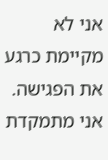אני לא מקיימת כרגע את הפגישה. אני מתמקדת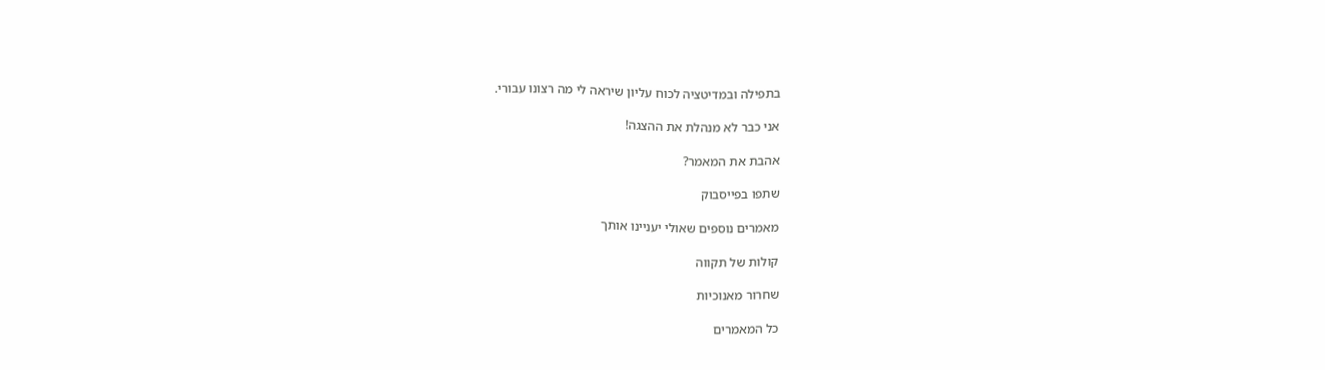בתפילה ובמדיטציה לכוח עליון שיראה לי מה רצונו עבורי.

אני כבר לא מנהלת את ההצגה!

אהבת את המאמר?

שתפו בפייסבוק

מאמרים נוספים שאולי יעניינו אותך

קולות של תקווה

שחרור מאנוכיות

כל המאמרים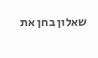שאלון בחן את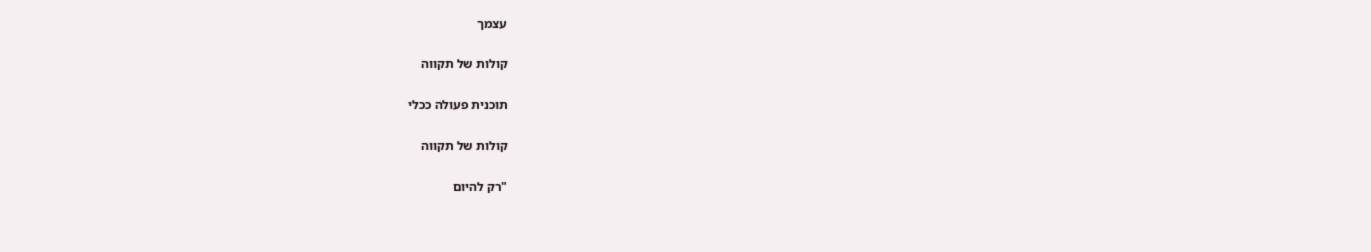עצמך

קולות של תקווה

תוכנית פעולה ככלי

קולות של תקווה

"רק להיום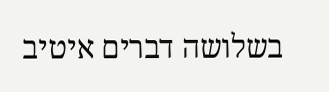בשלושה דברים איטיב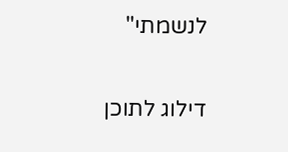לנשמתי"

דילוג לתוכן